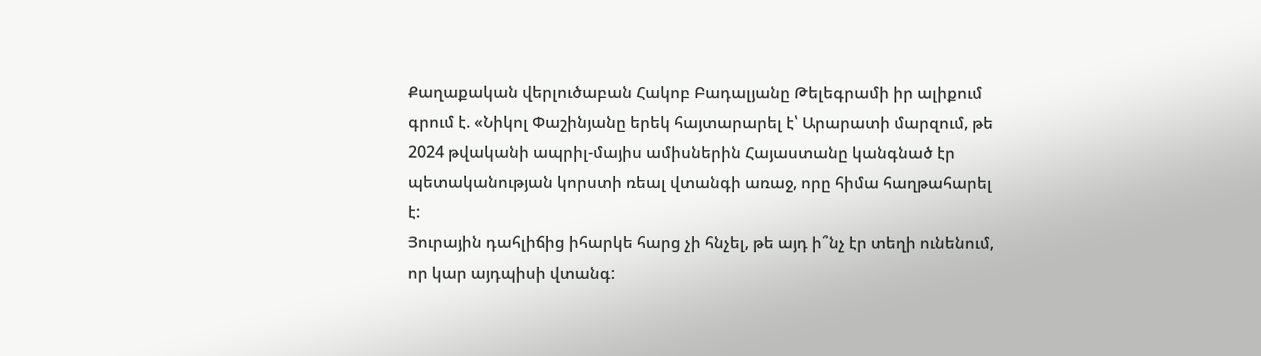Քաղաքական վերլուծաբան Հակոբ Բադալյանը Թելեգրամի իր ալիքում գրում է. «Նիկոլ Փաշինյանը երեկ հայտարարել է՝ Արարատի մարզում, թե 2024 թվականի ապրիլ-մայիս ամիսներին Հայաստանը կանգնած էր պետականության կորստի ռեալ վտանգի առաջ, որը հիմա հաղթահարել է:
Յուրային դահլիճից իհարկե հարց չի հնչել, թե այդ ի՞նչ էր տեղի ունենում, որ կար այդպիսի վտանգ: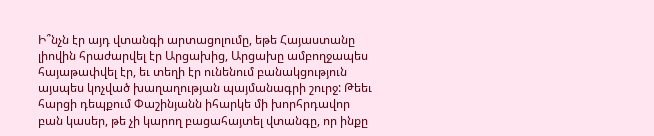Ի՞նչն էր այդ վտանգի արտացոլումը, եթե Հայաստանը լիովին հրաժարվել էր Արցախից, Արցախը ամբողջապես հայաթափվել էր, եւ տեղի էր ունենում բանակցություն այսպես կոչված խաղաղության պայմանագրի շուրջ: Թեեւ հարցի դեպքում Փաշինյանն իհարկե մի խորհրդավոր բան կասեր, թե չի կարող բացահայտել վտանգը, որ ինքը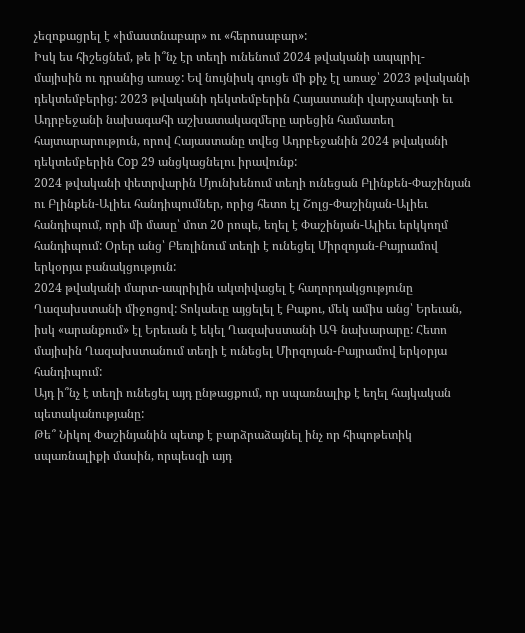չեզոքացրել է «իմաստնաբար» ու «հերոսաբար»:
Իսկ ես հիշեցնեմ, թե ի՞նչ էր տեղի ունենում 2024 թվականի ապպրիլ-մայիսին ու դրանից առաջ: Եվ նույնիսկ գուցե մի քիչ էլ առաջ՝ 2023 թվականի դեկտեմբերից: 2023 թվականի դեկտեմբերին Հայաստանի վարչապետի եւ Ադրբեջանի նախագահի աշխատակազմերը արեցին համատեղ հայտարարություն, որով Հայաստանը տվեց Ադրբեջանին 2024 թվականի դեկտեմբերին Cop 29 անցկացնելու իրավունք:
2024 թվականի փետրվարին Մյունխենում տեղի ունեցան Բլինքեն-Փաշինյան ու Բլինքեն-Ալիեւ հանդիպումներ, որից հետո էլ Շոլց-Փաշինյան-Ալիեւ հանդիպում, որի մի մասը՝ մոտ 20 րոպե, եղել է Փաշինյան-Ալիեւ երկկողմ հանդիպում: Օրեր անց՝ Բեռլինում տեղի է ունեցել Միրզոյան-Բայրամով երկօրյա բանակցություն:
2024 թվականի մարտ-ապրիլին ակտիվացել է հաղորդակցությունը Ղազախստանի միջոցով: Տոկաեւը այցելել է Բաքու, մեկ ամիս անց՝ Երեւան, իսկ «արանքում» էլ Երեւան է եկել Ղազախստանի ԱԳ նախարարը: Հետո մայիսին Ղազախստանում տեղի է ունեցել Միրզոյան-Բայրամով երկօրյա հանդիպում:
Այդ ի՞նչ է տեղի ունեցել այդ ընթացքում, որ սպառնալիք է եղել հայկական պետականությանը:
Թե՞ Նիկոլ Փաշինյանին պետք է բարձրաձայնել ինչ որ հիպոթետիկ սպառնալիքի մասին, որպեսզի այդ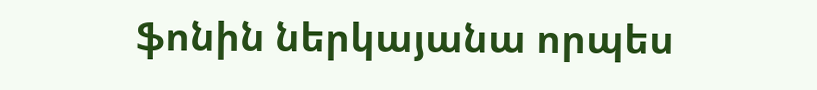ֆոնին ներկայանա որպես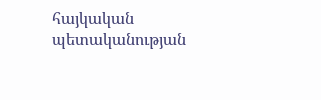հայկական պետականության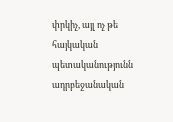փրկիչ, այլ ոչ թե հայկական պետականությունն ադրբեջանական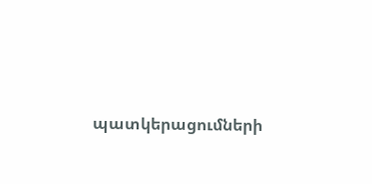պատկերացումների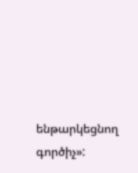ենթարկեցնող գործիչ»: